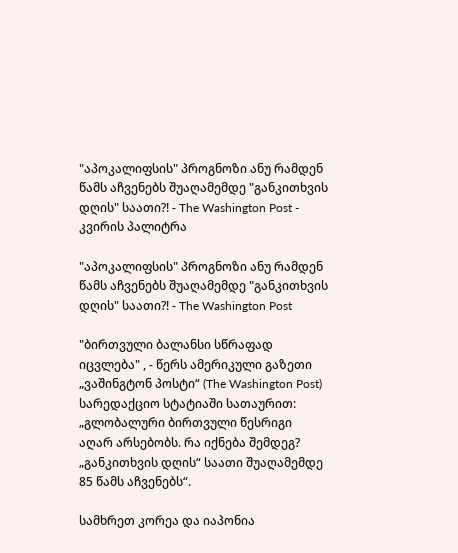"აპოკალიფსის" პროგნოზი ანუ რამდენ წამს აჩვენებს შუაღამემდე "განკითხვის დღის" საათი?! - The Washington Post - კვირის პალიტრა

"აპოკალიფსის" პროგნოზი ანუ რამდენ წამს აჩვენებს შუაღამემდე "განკითხვის დღის" საათი?! - The Washington Post

"ბირთვული ბალანსი სწრაფად იცვლება" , - წერს ამერიკული გაზეთი „ვაშინგტონ პოსტი“ (The Washington Post) სარედაქციო სტატიაში სათაურით: „გლობალური ბირთვული წესრიგი აღარ არსებობს. რა იქნება შემდეგ? „განკითხვის დღის“ საათი შუაღამემდე 85 წამს აჩვენებს“.

სამხრეთ კორეა და იაპონია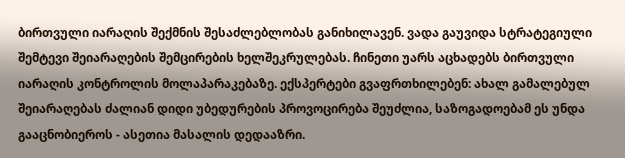ბირთვული იარაღის შექმნის შესაძლებლობას განიხილავენ. ვადა გაუვიდა სტრატეგიული შემტევი შეიარაღების შემცირების ხელშეკრულებას. ჩინეთი უარს აცხადებს ბირთვული იარაღის კონტროლის მოლაპარაკებაზე. ექსპერტები გვაფრთხილებენ: ახალ გამალებულ შეიარაღებას ძალიან დიდი უბედურების პროვოცირება შეუძლია, საზოგადოებამ ეს უნდა გააცნობიეროს - ასეთია მასალის დედააზრი.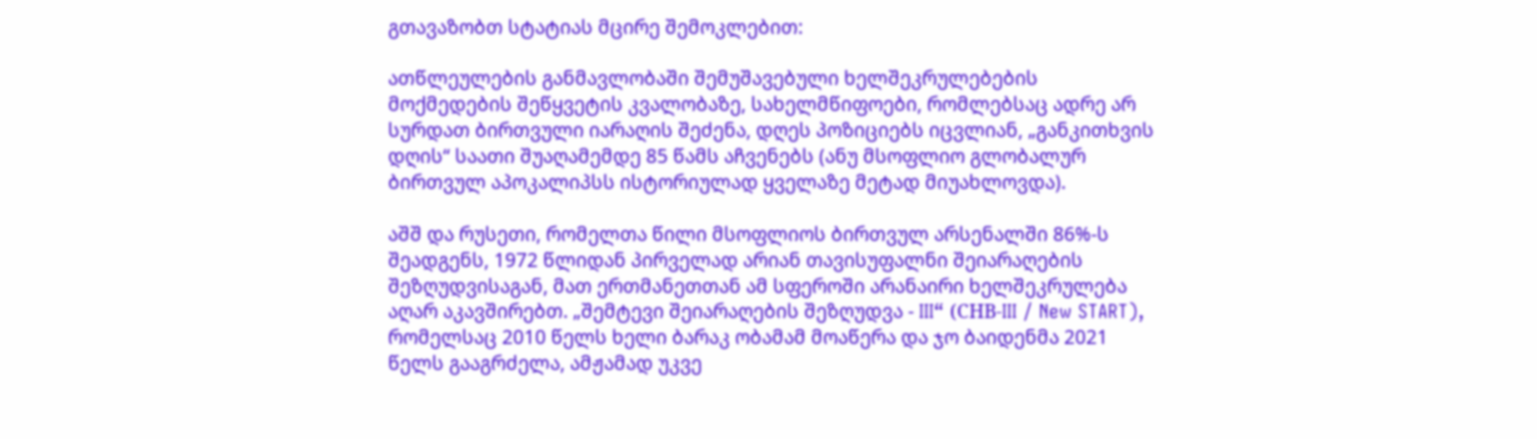გთავაზობთ სტატიას მცირე შემოკლებით:

ათწლეულების განმავლობაში შემუშავებული ხელშეკრულებების მოქმედების შეწყვეტის კვალობაზე, სახელმწიფოები, რომლებსაც ადრე არ სურდათ ბირთვული იარაღის შეძენა, დღეს პოზიციებს იცვლიან, „განკითხვის დღის“ საათი შუაღამემდე 85 წამს აჩვენებს (ანუ მსოფლიო გლობალურ ბირთვულ აპოკალიპსს ისტორიულად ყველაზე მეტად მიუახლოვდა).

აშშ და რუსეთი, რომელთა წილი მსოფლიოს ბირთვულ არსენალში 86%-ს შეადგენს, 1972 წლიდან პირველად არიან თავისუფალნი შეიარაღების შეზღუდვისაგან, მათ ერთმანეთთან ამ სფეროში არანაირი ხელშეკრულება აღარ აკავშირებთ. „შემტევი შეიარაღების შეზღუდვა - III“ (СНВ-III / New START), რომელსაც 2010 წელს ხელი ბარაკ ობამამ მოაწერა და ჯო ბაიდენმა 2021 წელს გააგრძელა, ამჟამად უკვე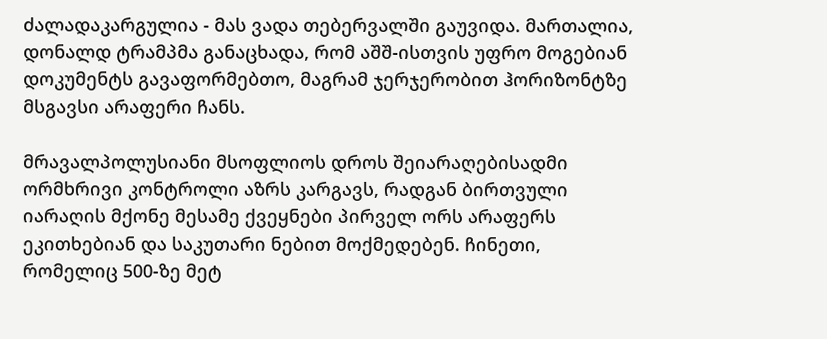ძალადაკარგულია - მას ვადა თებერვალში გაუვიდა. მართალია, დონალდ ტრამპმა განაცხადა, რომ აშშ-ისთვის უფრო მოგებიან დოკუმენტს გავაფორმებთო, მაგრამ ჯერჯერობით ჰორიზონტზე მსგავსი არაფერი ჩანს.

მრავალპოლუსიანი მსოფლიოს დროს შეიარაღებისადმი ორმხრივი კონტროლი აზრს კარგავს, რადგან ბირთვული იარაღის მქონე მესამე ქვეყნები პირველ ორს არაფერს ეკითხებიან და საკუთარი ნებით მოქმედებენ. ჩინეთი, რომელიც 500-ზე მეტ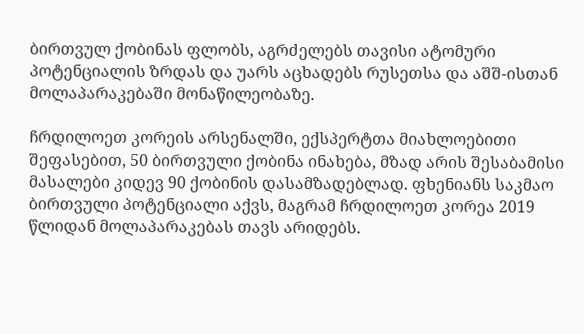ბირთვულ ქობინას ფლობს, აგრძელებს თავისი ატომური პოტენციალის ზრდას და უარს აცხადებს რუსეთსა და აშშ-ისთან მოლაპარაკებაში მონაწილეობაზე.

ჩრდილოეთ კორეის არსენალში, ექსპერტთა მიახლოებითი შეფასებით, 50 ბირთვული ქობინა ინახება, მზად არის შესაბამისი მასალები კიდევ 90 ქობინის დასამზადებლად. ფხენიანს საკმაო ბირთვული პოტენციალი აქვს, მაგრამ ჩრდილოეთ კორეა 2019 წლიდან მოლაპარაკებას თავს არიდებს.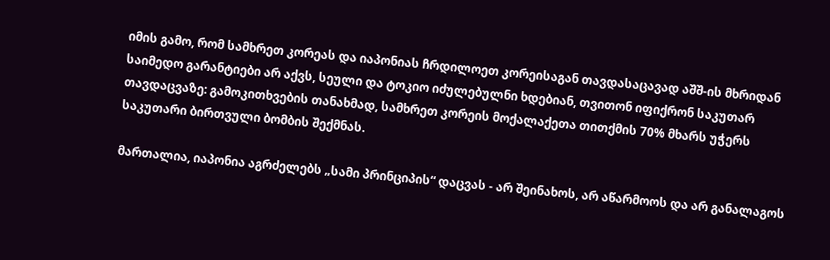იმის გამო, რომ სამხრეთ კორეას და იაპონიას ჩრდილოეთ კორეისაგან თავდასაცავად აშშ-ის მხრიდან საიმედო გარანტიები არ აქვს, სეული და ტოკიო იძულებულნი ხდებიან, თვითონ იფიქრონ საკუთარ თავდაცვაზე: გამოკითხვების თანახმად, სამხრეთ კორეის მოქალაქეთა თითქმის 70% მხარს უჭერს საკუთარი ბირთვული ბომბის შექმნას.

მართალია, იაპონია აგრძელებს „სამი პრინციპის“ დაცვას - არ შეინახოს, არ აწარმოოს და არ განალაგოს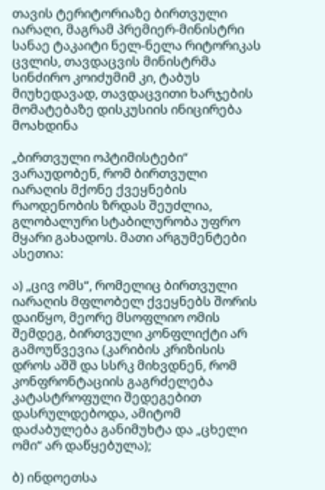თავის ტერიტორიაზე ბირთვული იარაღი, მაგრამ პრემიერ-მინისტრი სანაე ტაკაიტი ნელ-ნელა რიტორიკას ცვლის, თავდაცვის მინისტრმა სინძირო კოიძუმიმ კი, ტაბუს მიუხედავად, თავდაცვითი ხარჯების მომატებაზე დისკუსიის ინიცირება მოახდინა

„ბირთვული ოპტიმისტები“ ვარაუდობენ, რომ ბირთვული იარაღის მქონე ქვეყნების რაოდენობის ზრდას შეუძლია, გლობალური სტაბილურობა უფრო მყარი გახადოს. მათი არგუმენტები ასეთია:

ა) „ცივ ომს“, რომელიც ბირთვული იარაღის მფლობელ ქვეყნებს შორის დაიწყო, მეორე მსოფლიო ომის შემდეგ, ბირთვული კონფლიქტი არ გამოუწვევია (კარიბის კრიზისის დროს აშშ და სსრკ მიხვდნენ, რომ კონფრონტაციის გაგრძელება კატასტროფული შედეგებით დასრულდებოდა, ამიტომ დაძაბულება განიმუხტა და „ცხელი ომი“ არ დაწყებულა);

ბ) ინდოეთსა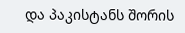და პაკისტანს შორის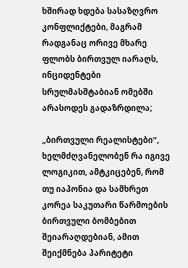ხშირად ხდება სასაზღვრო კონფლიქტები, მაგრამ რადგანაც ორივე მხარე ფლობს ბირთვულ იარაღს, ინციდენტები სრულმასშტაბიან ომებში არასოდეს გადაზრდილა;

„ბირთვული რეალისტები“, ხელმძღვანელობენ რა იგივე ლოგიკით, ამტკიცებენ, რომ თუ იაპონია და სამხრეთ კორეა საკუთარი წარმოების ბირთვული ბომბებით შეიარაღდებიან, ამით შეიქმნება პარიტეტი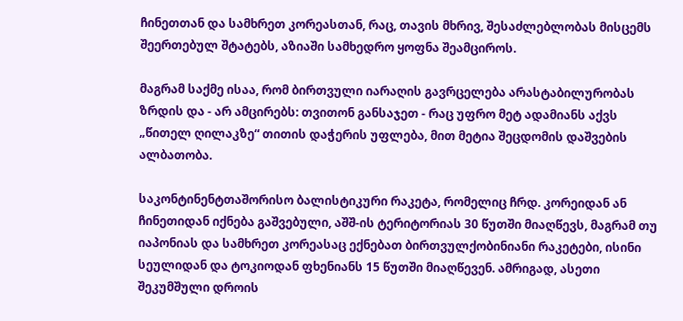ჩინეთთან და სამხრეთ კორეასთან, რაც, თავის მხრივ, შესაძლებლობას მისცემს შეერთებულ შტატებს, აზიაში სამხედრო ყოფნა შეამციროს.

მაგრამ საქმე ისაა, რომ ბირთვული იარაღის გავრცელება არასტაბილურობას ზრდის და - არ ამცირებს: თვითონ განსაჯეთ - რაც უფრო მეტ ადამიანს აქვს „წითელ ღილაკზე“ თითის დაჭერის უფლება, მით მეტია შეცდომის დაშვების ალბათობა.

საკონტინენტთაშორისო ბალისტიკური რაკეტა, რომელიც ჩრდ. კორეიდან ან ჩინეთიდან იქნება გაშვებული, აშშ-ის ტერიტორიას 30 წუთში მიაღწევს, მაგრამ თუ იაპონიას და სამხრეთ კორეასაც ექნებათ ბირთვულქობინიანი რაკეტები, ისინი სეულიდან და ტოკიოდან ფხენიანს 15 წუთში მიაღწევენ. ამრიგად, ასეთი შეკუმშული დროის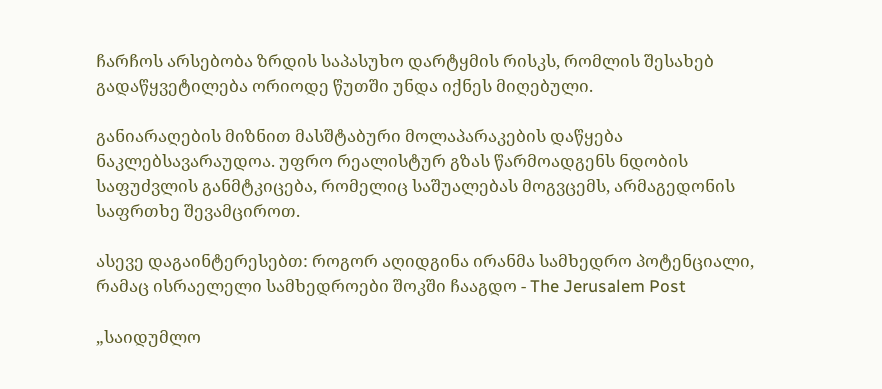ჩარჩოს არსებობა ზრდის საპასუხო დარტყმის რისკს, რომლის შესახებ გადაწყვეტილება ორიოდე წუთში უნდა იქნეს მიღებული.

განიარაღების მიზნით მასშტაბური მოლაპარაკების დაწყება ნაკლებსავარაუდოა. უფრო რეალისტურ გზას წარმოადგენს ნდობის საფუძვლის განმტკიცება, რომელიც საშუალებას მოგვცემს, არმაგედონის საფრთხე შევამციროთ.

ასევე დაგაინტერესებთ: როგორ აღიდგინა ირანმა სამხედრო პოტენციალი, რამაც ისრაელელი სამხედროები შოკში ჩააგდო - The Jerusalem Post

„საიდუმლო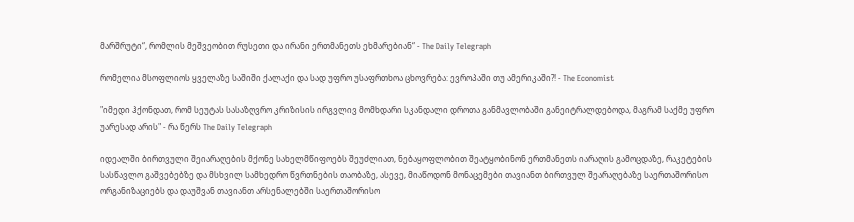მარშრუტი“, რომლის მეშვეობით რუსეთი და ირანი ერთმანეთს ეხმარებიან“ - The Daily Telegraph

რომელია მსოფლიოს ყველაზე საშიში ქალაქი და სად უფრო უსაფრთხოა ცხოვრება: ევროპაში თუ ამერიკაში?! - The Economist

"იმედი ჰქონდათ, რომ სეუტას სასაზღვრო კრიზისის ირგვლივ მომხდარი სკანდალი დროთა განმავლობაში განეიტრალდებოდა, მაგრამ საქმე უფრო უარესად არის" - რა წერს The Daily Telegraph

იდეალში ბირთვული შეიარაღების მქონე სახელმწიფოებს შეუძლიათ, ნებაყოფლობით შეატყობინონ ერთმანეთს იარაღის გამოცდაზე, რაკეტების სასწავლო გაშვებებზე და მსხვილ სამხედრო წვრთნების თაობაზე, ასევე, მიაწოდონ მონაცემები თავიანთ ბირთვულ შეარაღებაზე საერთაშორისო ორგანიზაციებს და დაუშვან თავიანთ არსენალებში საერთაშორისო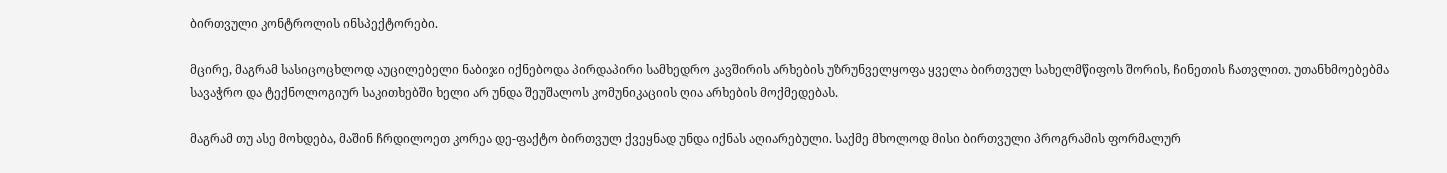ბირთვული კონტროლის ინსპექტორები.

მცირე, მაგრამ სასიცოცხლოდ აუცილებელი ნაბიჯი იქნებოდა პირდაპირი სამხედრო კავშირის არხების უზრუნველყოფა ყველა ბირთვულ სახელმწიფოს შორის, ჩინეთის ჩათვლით. უთანხმოებებმა სავაჭრო და ტექნოლოგიურ საკითხებში ხელი არ უნდა შეუშალოს კომუნიკაციის ღია არხების მოქმედებას.

მაგრამ თუ ასე მოხდება, მაშინ ჩრდილოეთ კორეა დე-ფაქტო ბირთვულ ქვეყნად უნდა იქნას აღიარებული. საქმე მხოლოდ მისი ბირთვული პროგრამის ფორმალურ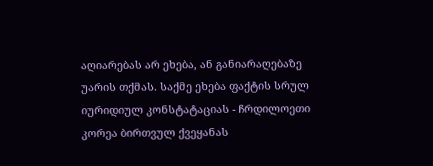აღიარებას არ ეხება, ან განიარაღებაზე უარის თქმას. საქმე ეხება ფაქტის სრულ იურიდიულ კონსტატაციას - ჩრდილოეთი კორეა ბირთვულ ქვეყანას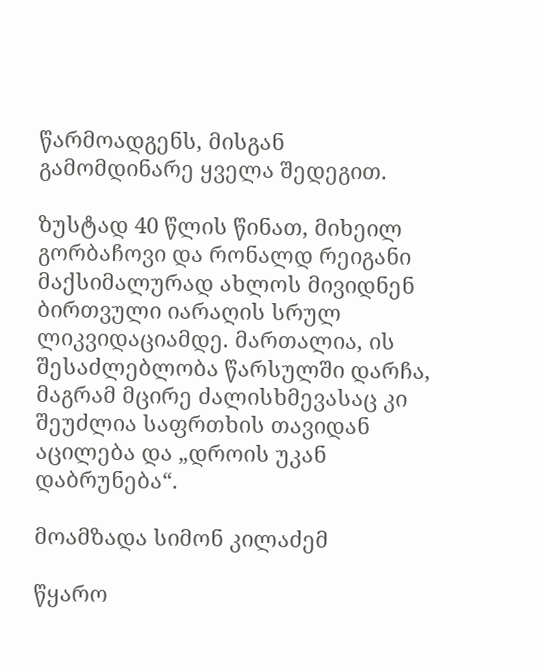წარმოადგენს, მისგან გამომდინარე ყველა შედეგით.

ზუსტად 40 წლის წინათ, მიხეილ გორბაჩოვი და რონალდ რეიგანი მაქსიმალურად ახლოს მივიდნენ ბირთვული იარაღის სრულ ლიკვიდაციამდე. მართალია, ის შესაძლებლობა წარსულში დარჩა, მაგრამ მცირე ძალისხმევასაც კი შეუძლია საფრთხის თავიდან აცილება და „დროის უკან დაბრუნება“.

მოამზადა სიმონ კილაძემ

წყარო